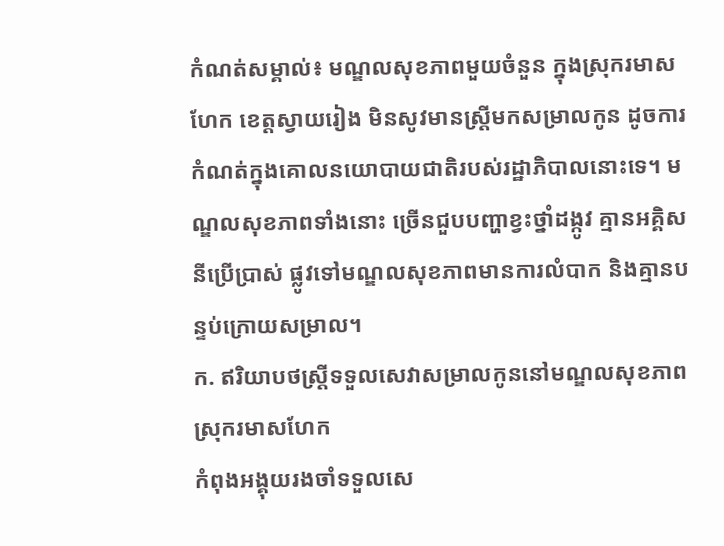កំណត់សម្គាល់៖ មណ្ឌលសុខភាពមួយចំនួន ក្នុងស្រុករមាសហែក ខេត្តស្វាយរៀង មិនសូវមានស្ដ្រីមកសម្រាលកូន ដូចការ កំណត់ក្នុងគោលនយោបាយជាតិរបស់រដ្ឋាភិបាលនោះទេ។ មណ្ឌលសុខភាពទាំងនោះ ច្រើនជួបបញ្ហាខ្វះថ្នាំដង្កូវ គ្មានអគ្គិសនីប្រើប្រាស់ ផ្លូវទៅមណ្ឌលសុខភាពមានការលំបាក និងគ្មានបន្ទប់ក្រោយសម្រាល។
ក. ឥរិយាបថស្ត្រីទទួលសេវាសម្រាលកូននៅមណ្ឌលសុខភាព ស្រុករមាសហែក
កំពុងអង្គុយរងចាំទទួលសេ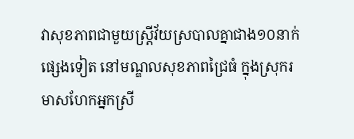វាសុខភាពជាមួយស្ដ្រីវ័យស្របាលគ្នាជាង១០នាក់ផ្សេងទៀត នៅមណ្ឌលសុខភាពជ្រៃធំ ក្នុងស្រុករមាសហែកអ្នកស្រី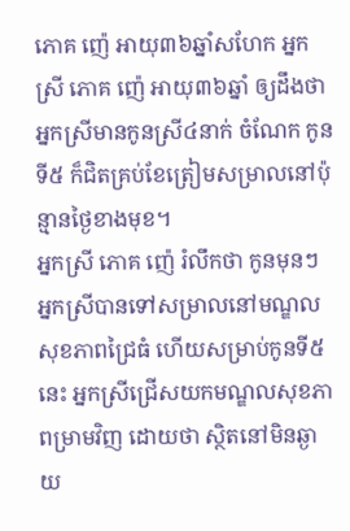ភោគ ញ៉េ អាយុ៣៦ឆ្នាំសហែក អ្នកស្រី ភោគ ញ៉េ អាយុ៣៦ឆ្នាំ ឲ្យដឹងថា អ្នកស្រីមានកូនស្រី៤នាក់ ចំណែក កូនទី៥ ក៏ជិតគ្រប់ខែត្រៀមសម្រាលនៅប៉ុន្មានថ្ងៃខាងមុខ។
អ្នកស្រី ភោគ ញ៉េ រំលឹកថា កូនមុនៗ អ្នកស្រីបានទៅសម្រាលនៅមណ្ឌលសុខភាពជ្រៃធំ ហើយសម្រាប់កូនទី៥នេះ អ្នកស្រីជ្រើសយកមណ្ឌលសុខភាពម្រាមវិញ ដោយថា ស្ថិតនៅមិនឆ្ងាយ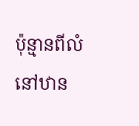ប៉ុន្មានពីលំនៅឋាន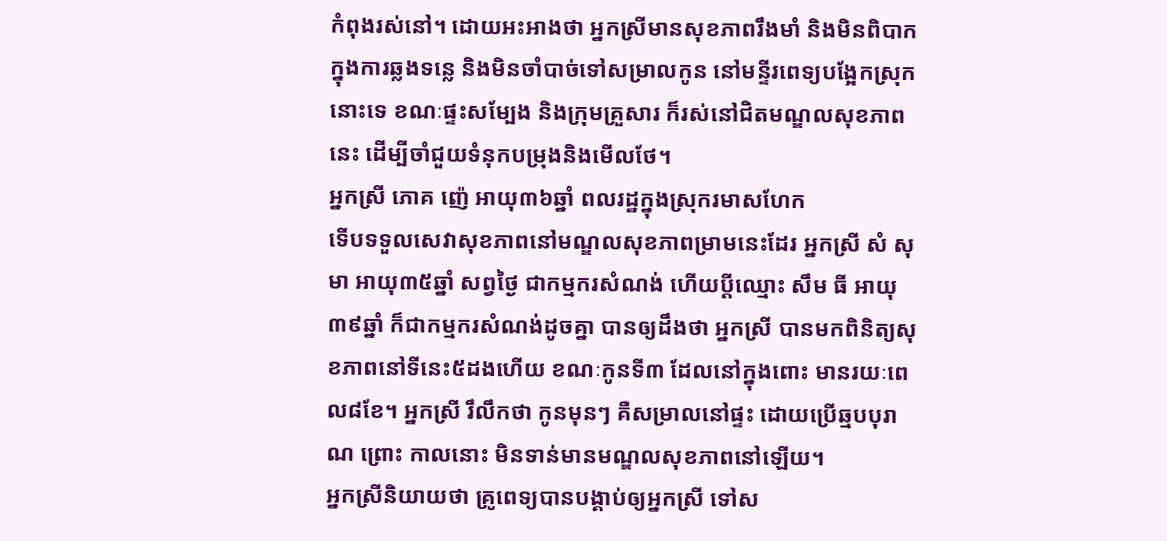កំពុងរស់នៅ។ ដោយអះអាងថា អ្នកស្រីមានសុខភាពរឹងមាំ និងមិនពិបាកក្នុងការឆ្លងទន្លេ និងមិនចាំបាច់ទៅសម្រាលកូន នៅមន្ទីរពេទ្យបង្អែកស្រុកនោះទេ ខណៈផ្ទះសម្បែង និងក្រុមគ្រួសារ ក៏រស់នៅជិតមណ្ឌលសុខភាពនេះ ដើម្បីចាំជួយទំនុកបម្រុងនិងមើលថែ។
អ្នកស្រី ភោគ ញ៉េ អាយុ៣៦ឆ្នាំ ពលរដ្ឋក្នុងស្រុករមាសហែក
ទើបទទួលសេវាសុខភាពនៅមណ្ឌលសុខភាពម្រាមនេះដែរ អ្នកស្រី សំ សុមា អាយុ៣៥ឆ្នាំ សព្វថ្ងៃ ជាកម្មករសំណង់ ហើយប្ដីឈ្មោះ សឹម ធី អាយុ៣៩ឆ្នាំ ក៏ជាកម្មករសំណង់ដូចគ្នា បានឲ្យដឹងថា អ្នកស្រី បានមកពិនិត្យសុខភាពនៅទីនេះ៥ដងហើយ ខណៈកូនទី៣ ដែលនៅក្នុងពោះ មានរយៈពេល៨ខែ។ អ្នកស្រី រឹលឹកថា កូនមុនៗ គឺសម្រាលនៅផ្ទះ ដោយប្រើឆ្មបបុរាណ ព្រោះ កាលនោះ មិនទាន់មានមណ្ឌលសុខភាពនៅឡើយ។
អ្នកស្រីនិយាយថា គ្រូពេទ្យបានបង្គាប់ឲ្យអ្នកស្រី ទៅស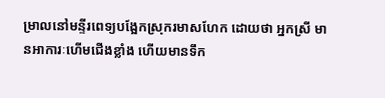ម្រាលនៅមន្ទីរពេទ្យបង្អែកស្រុករមាសហែក ដោយថា អ្នកស្រី មានអាការៈហើមជើងខ្លាំង ហើយមានទឹក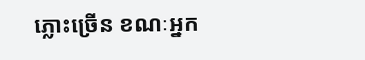ភ្លោះច្រើន ខណៈអ្នក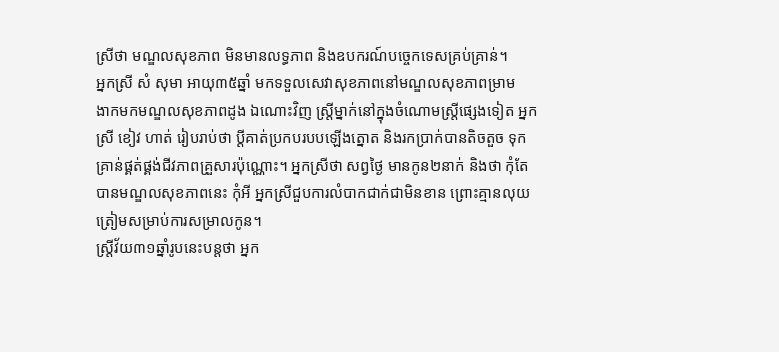ស្រីថា មណ្ឌលសុខភាព មិនមានលទ្ធភាព និងឧបករណ៍បច្ចេកទេសគ្រប់គ្រាន់។
អ្នកស្រី សំ សុមា អាយុ៣៥ឆ្នាំ មកទទួលសេវាសុខភាពនៅមណ្ឌលសុខភាពម្រាម
ងាកមកមណ្ឌលសុខភាពដូង ឯណោះវិញ ស្ដ្រីម្នាក់នៅក្នុងចំណោមស្ត្រីផ្សេងទៀត អ្នកស្រី ខៀវ ហាត់ រៀបរាប់ថា ប្ដីគាត់ប្រកបរបបឡើងត្នោត និងរកប្រាក់បានតិចតួច ទុកគ្រាន់ផ្គត់ផ្គង់ជីវភាពគ្រួសារប៉ុណ្ណោះ។ អ្នកស្រីថា សព្វថ្ងៃ មានកូន២នាក់ និងថា កុំតែបានមណ្ឌលសុខភាពនេះ កុំអី អ្នកស្រីជួបការលំបាកជាក់ជាមិនខាន ព្រោះគ្មានលុយត្រៀមសម្រាប់ការសម្រាលកូន។
ស្រ្ដីវ័យ៣១ឆ្នាំរូបនេះបន្ដថា អ្នក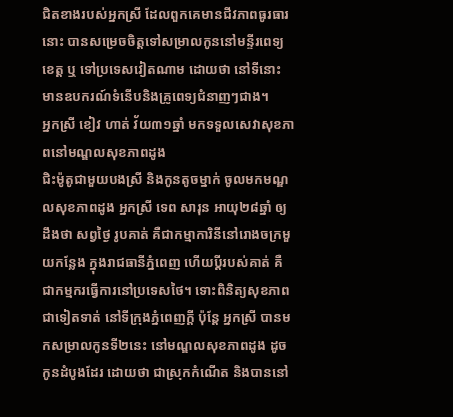ជិតខាងរបស់អ្នកស្រី ដែលពួកគេមានជីវភាពធូរធារនោះ បានសម្រេចចិត្តទៅសម្រាលកូននៅមន្ទីរពេទ្យខេត្ត ឬ ទៅប្រទេសវៀតណាម ដោយថា នៅទីនោះ មានឧបករណ៍ទំនើបនិងគ្រូពេទ្យជំនាញៗជាង។
អ្នកស្រី ខៀវ ហាត់ វ័យ៣១ឆ្នាំ មកទទួលសេវាសុខភាពនៅមណ្ឌលសុខភាពដូង
ជិះម៉ូតូជាមួយបងស្រី និងកូនតូចម្នាក់ ចូលមកមណ្ឌលសុខភាពដូង អ្នកស្រី ទេព សារុន អាយុ២៨ឆ្នាំ ឲ្យដឹងថា សព្វថ្ងៃ រូបគាត់ គឺជាកម្មាការិនីនៅរោងចក្រមួយកន្លែង ក្នុងរាជធានីភ្នំពេញ ហើយប្ដីរបស់គាត់ គឺជាកម្មករធ្វើការនៅប្រទេសថៃ។ ទោះពិនិត្យសុខភាពជាទៀតទាត់ នៅទីក្រុងភ្នំពេញក្ដី ប៉ុន្ដែ អ្នកស្រី បានមកសម្រាលកូនទី២នេះ នៅមណ្ឌលសុខភាពដូង ដូចកូនដំបូងដែរ ដោយថា ជាស្រុកកំណើត និងបាននៅ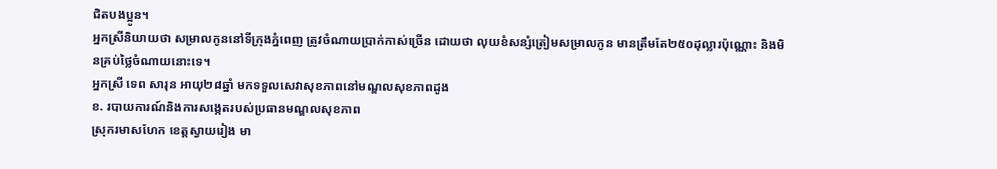ជិតបងប្អូន។
អ្នកស្រីនិយាយថា សម្រាលកូននៅទីក្រុងភ្នំពេញ ត្រូវចំណាយប្រាក់កាស់ច្រើន ដោយថា លុយខំសន្សំត្រៀមសម្រាលកូន មានត្រឹមតែ២៥០ដុល្លារប៉ុណ្ណោះ និងមិនគ្រប់ថ្លៃចំណាយនោះទេ។
អ្នកស្រី ទេព សារុន អាយុ២៨ឆ្នាំ មកទទួលសេវាសុខភាពនៅមណ្ឌលសុខភាពដូង
ខ. របាយការណ៍និងការសង្កេតរបស់ប្រធានមណ្ឌលសុខភាព
ស្រុករមាសហែក ខេត្តស្វាយរៀង មា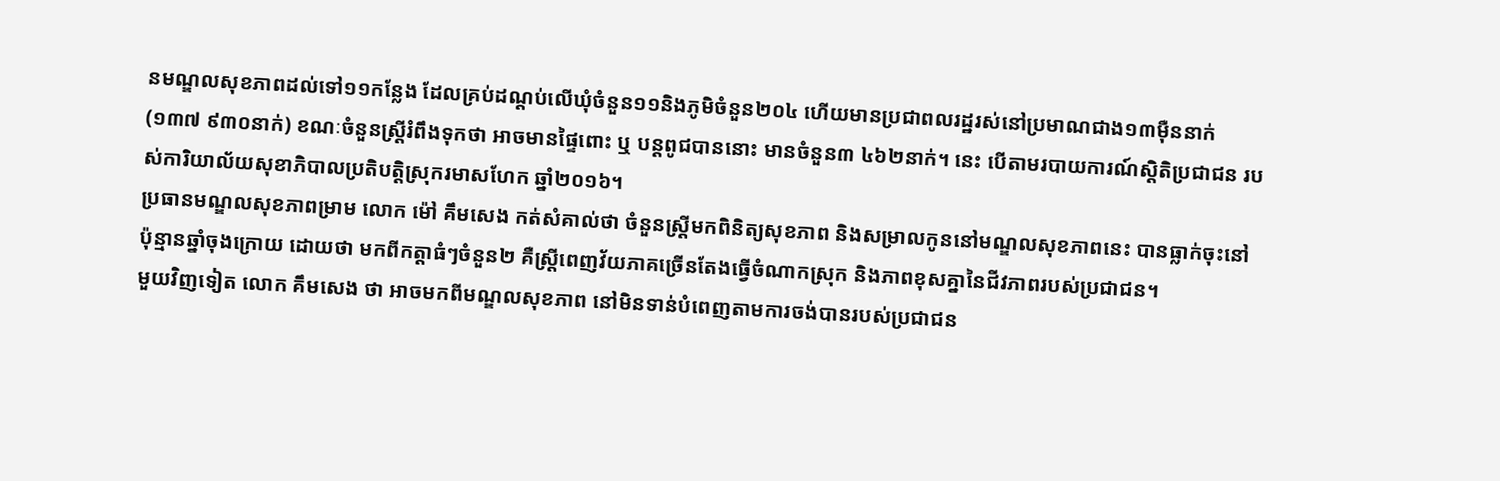នមណ្ឌលសុខភាពដល់ទៅ១១កន្លែង ដែលគ្រប់ដណ្ដប់លើឃុំចំនួន១១និងភូមិចំនួន២០៤ ហើយមានប្រជាពលរដ្ឋរស់នៅប្រមាណជាង១៣ម៉ឺននាក់ (១៣៧ ៩៣០នាក់) ខណៈចំនួនស្ដ្រីរំពឹងទុកថា អាចមានផ្ទៃពោះ ឬ បន្ដពូជបាននោះ មានចំនួន៣ ៤៦២នាក់។ នេះ បើតាមរបាយការណ៍ស្ដិតិប្រជាជន របស់ការិយាល័យសុខាភិបាលប្រតិបត្តិស្រុករមាសហែក ឆ្នាំ២០១៦។
ប្រធានមណ្ឌលសុខភាពម្រាម លោក ម៉ៅ គឹមសេង កត់សំគាល់ថា ចំនួនស្ដ្រីមកពិនិត្យសុខភាព និងសម្រាលកូននៅមណ្ឌលសុខភាពនេះ បានធ្លាក់ចុះនៅប៉ុន្មានឆ្នាំចុងក្រោយ ដោយថា មកពីកត្ដាធំៗចំនួន២ គឺស្ដ្រីពេញវ័យភាគច្រើនតែងធ្វើចំណាកស្រុក និងភាពខុសគ្នានៃជីវភាពរបស់ប្រជាជន។
មួយវិញទៀត លោក គឹមសេង ថា អាចមកពីមណ្ឌលសុខភាព នៅមិនទាន់បំពេញតាមការចង់បានរបស់ប្រជាជន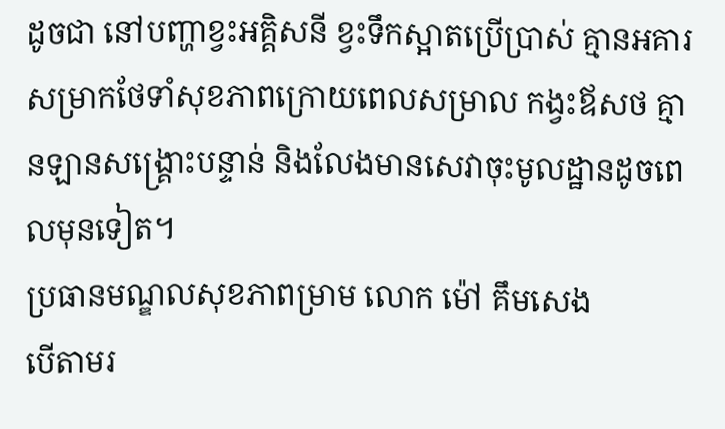ដូចជា នៅបញ្ហាខ្វះអគ្គិសនី ខ្វះទឹកស្អាតប្រើប្រាស់ គ្មានអគារសម្រាកថែទាំសុខភាពក្រោយពេលសម្រាល កង្វះឪសថ គ្មានឡានសង្គ្រោះបន្ទាន់ និងលែងមានសេវាចុះមូលដ្ឋានដូចពេលមុនទៀត។
ប្រធានមណ្ឌលសុខភាពម្រាម លោក ម៉ៅ គឹមសេង
បើតាមរ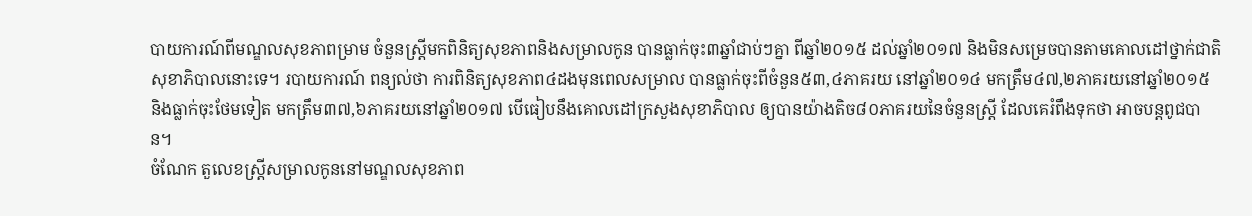បាយការណ៍ពីមណ្ឌលសុខភាពម្រាម ចំនួនស្រ្ដីមកពិនិត្យសុខភាពនិងសម្រាលកូន បានធ្លាក់ចុះ៣ឆ្នាំជាប់ៗគ្នា ពីឆ្នាំ២០១៥ ដល់ឆ្នាំ២០១៧ និងមិនសម្រេចបានតាមគោលដៅថ្នាក់ជាតិសុខាភិបាលនោះទេ។ របាយការណ៍ ពន្យល់ថា ការពិនិត្យសុខភាព៤ដងមុនពេលសម្រាល បានធ្លាក់ចុះពីចំនួន៥៣,៤ភាគរយ នៅឆ្នាំ២០១៤ មកត្រឹម៤៧,២ភាគរយនៅឆ្នាំ២០១៥ និងធ្លាក់ចុះថែមទៀត មកត្រឹម៣៧,៦ភាគរយនៅឆ្នាំ២០១៧ បើធៀបនឹងគោលដៅក្រសួងសុខាភិបាល ឲ្យបានយ៉ាងតិច៨០ភាគរយនៃចំនួនស្ដ្រី ដែលគេរំពឹងទុកថា អាចបន្ដពូជបាន។
ចំណែក តួលេខស្ដ្រីសម្រាលកូននៅមណ្ឌលសុខភាព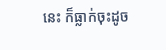នេះ ក៏ធ្លាក់ចុះដូច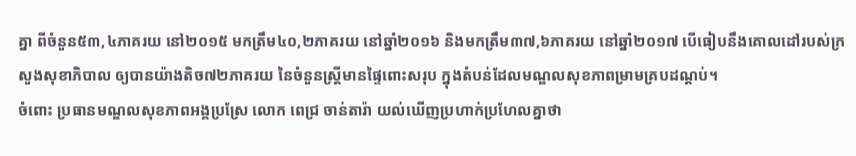គ្នា ពីចំនួន៥៣,៤ភាគរយ នៅ២០១៥ មកត្រឹម៤០,២ភាគរយ នៅឆ្នាំ២០១៦ និងមកត្រឹម៣៧,៦ភាគរយ នៅឆ្នាំ២០១៧ បើធៀបនឹងគោលដៅរបស់ក្រសួងសុខាភិបាល ឲ្យបានយ៉ាងតិច៧២ភាគរយ នៃចំនួនស្ដ្រីមានផ្ទៃពោះសរុប ក្នុងតំបន់ដែលមណ្ឌលសុខភាពម្រាមគ្របដណ្ដប់។
ចំពោះ ប្រធានមណ្ឌលសុខភាពអង្គប្រស្រែ លោក ពេជ្រ ចាន់តារ៉ា យល់ឃើញប្រហាក់ប្រហែលគ្នាថា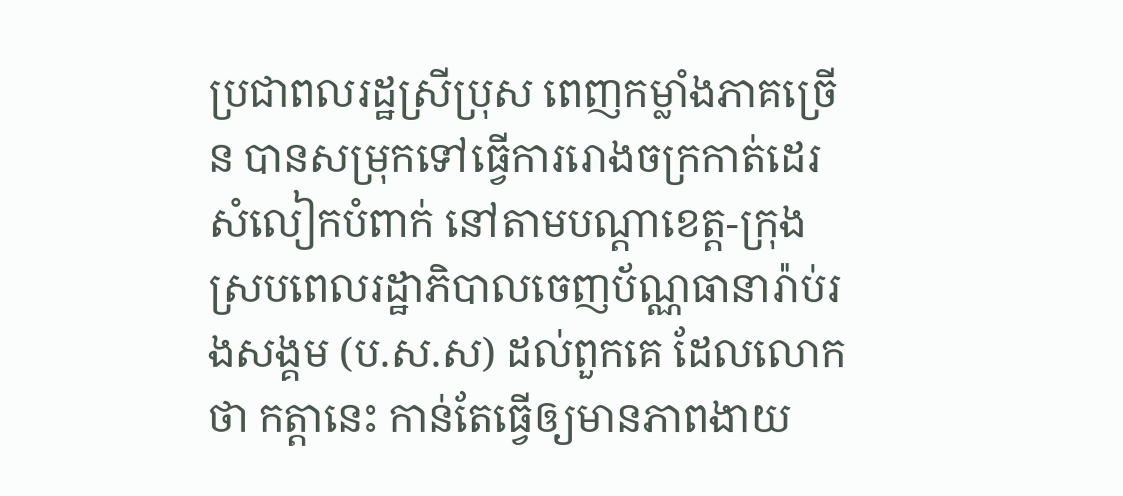ប្រជាពលរដ្ឋស្រីប្រុស ពេញកម្លាំងភាគច្រើន បានសម្រុកទៅធ្វើការរោងចក្រកាត់ដេរសំលៀកបំពាក់ នៅតាមបណ្ដាខេត្ត-ក្រុង ស្របពេលរដ្ឋាភិបាលចេញប័ណ្ណធានារ៉ាប់រងសង្គម (ប.ស.ស) ដល់ពួកគេ ដែលលោកថា កត្តានេះ កាន់តែធ្វើឲ្យមានភាពងាយ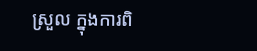ស្រួល ក្នុងការពិ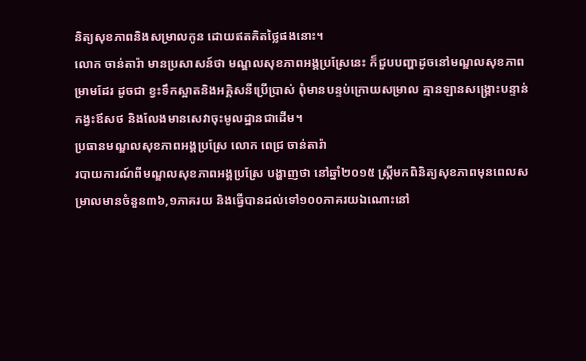និត្យសុខភាពនិងសម្រាលកូន ដោយឥតគិតថ្លៃផងនោះ។
លោក ចាន់តារ៉ា មានប្រសាសន៍ថា មណ្ឌលសុខភាពអង្គប្រស្រែនេះ ក៏ជួបបញ្ហាដូចនៅមណ្ឌលសុខភាពម្រាមដែរ ដូចជា ខ្វះទឹកស្អាតនិងអគ្គិសនីប្រើប្រាស់ ពុំមានបន្ទប់ក្រោយសម្រាល គ្មានឡានសង្គ្រោះបន្ទាន់ កង្វះឪសថ និងលែងមានសេវាចុះមូលដ្ឋានជាដើម។
ប្រធានមណ្ឌលសុខភាពអង្គប្រស្រែ លោក ពេជ្រ ចាន់តារ៉ា
របាយការណ៍ពីមណ្ឌលសុខភាពអង្គប្រស្រែ បង្ហាញថា នៅឆ្នាំ២០១៥ ស្ដ្រីមកពិនិត្យសុខភាពមុនពេលសម្រាលមានចំនួន៣៦,១ភាគរយ និងធ្វើបានដល់ទៅ១០០ភាគរយឯណោះនៅ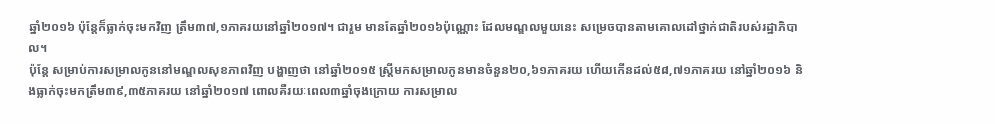ឆ្នាំ២០១៦ ប៉ុន្ដែក៏ធ្លាក់ចុះមកវិញ ត្រឹម៣៧,១ភាគរយនៅឆ្នាំ២០១៧។ ជារួម មានតែឆ្នាំ២០១៦ប៉ុណ្ណោះ ដែលមណ្ឌលមួយនេះ សម្រេចបានតាមគោលដៅថ្នាក់ជាតិរបស់រដ្ឋាភិបាល។
ប៉ុន្ដែ សម្រាប់ការសម្រាលកូននៅមណ្ឌលសុខភាពវិញ បង្ហាញថា នៅឆ្នាំ២០១៥ ស្ដ្រីមកសម្រាលកូនមានចំនួន២០,៦១ភាគរយ ហើយកើនដល់៥៨,៧១ភាគរយ នៅឆ្នាំ២០១៦ និងធ្លាក់ចុះមកត្រឹម៣៩,៣៥ភាគរយ នៅឆ្នាំ២០១៧ ពោលគឺរយៈពេល៣ឆ្នាំចុងក្រោយ ការសម្រាល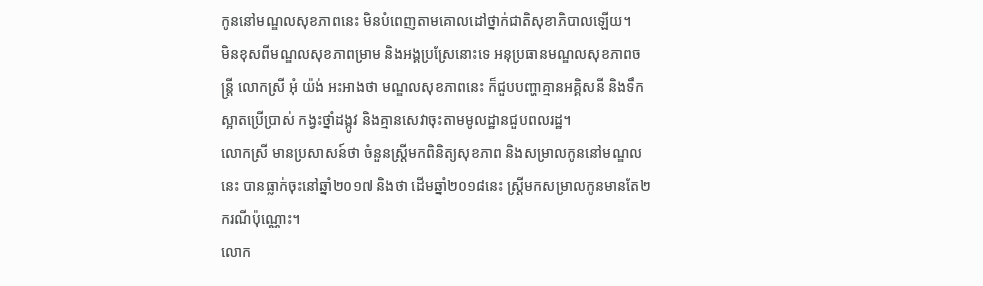កូននៅមណ្ឌលសុខភាពនេះ មិនបំពេញតាមគោលដៅថ្នាក់ជាតិសុខាភិបាលឡើយ។
មិនខុសពីមណ្ឌលសុខភាពម្រាម និងអង្គប្រស្រែនោះទេ អនុប្រធានមណ្ឌលសុខភាពចន្ដ្រី លោកស្រី អុំ យ៉ង់ អះអាងថា មណ្ឌលសុខភាពនេះ ក៏ជួបបញ្ហាគ្មានអគ្គិសនី និងទឹកស្អាតប្រើប្រាស់ កង្វះថ្នាំដង្កូវ និងគ្មានសេវាចុះតាមមូលដ្ឋានជួបពលរដ្ឋ។
លោកស្រី មានប្រសាសន៍ថា ចំនួនស្រ្ដីមកពិនិត្យសុខភាព និងសម្រាលកូននៅមណ្ឌលនេះ បានធ្លាក់ចុះនៅឆ្នាំ២០១៧ និងថា ដើមឆ្នាំ២០១៨នេះ ស្ដ្រីមកសម្រាលកូនមានតែ២ករណីប៉ុណ្ណោះ។
លោក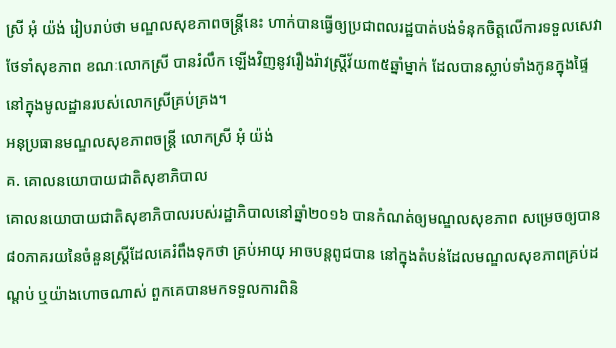ស្រី អុំ យ៉ង់ រៀបរាប់ថា មណ្ឌលសុខភាពចន្ដ្រីនេះ ហាក់បានធ្វើឲ្យប្រជាពលរដ្ឋបាត់បង់ទំនុកចិត្តលើការទទួលសេវាថែទាំសុខភាព ខណៈលោកស្រី បានរំលឹក ឡើងវិញនូវរឿងរ៉ាវស្ត្រីវ័យ៣៥ឆ្នាំម្នាក់ ដែលបានស្លាប់ទាំងកូនក្នុងផ្ទៃ នៅក្នុងមូលដ្ឋានរបស់លោកស្រីគ្រប់គ្រង។
អនុប្រធានមណ្ឌលសុខភាពចន្ដ្រី លោកស្រី អុំ យ៉ង់
គ. គោលនយោបាយជាតិសុខាភិបាល
គោលនយោបាយជាតិសុខាភិបាលរបស់រដ្ឋាភិបាលនៅឆ្នាំ២០១៦ បានកំណត់ឲ្យមណ្ឌលសុខភាព សម្រេចឲ្យបាន៨០ភាគរយនៃចំនួនស្ដ្រីដែលគេរំពឹងទុកថា គ្រប់អាយុ អាចបន្ដពូជបាន នៅក្នុងតំបន់ដែលមណ្ឌលសុខភាពគ្រប់ដណ្ដប់ ឬយ៉ាងហោចណាស់ ពួកគេបានមកទទួលការពិនិ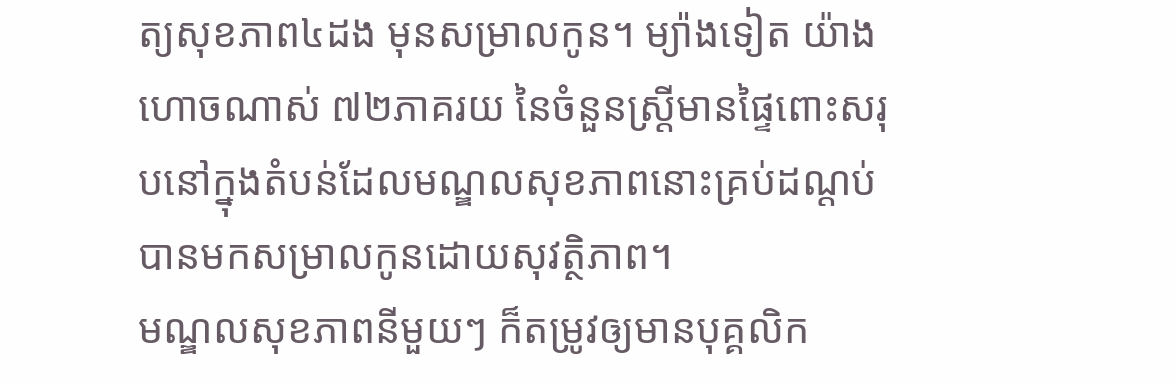ត្យសុខភាព៤ដង មុនសម្រាលកូន។ ម្យ៉ាងទៀត យ៉ាងហោចណាស់ ៧២ភាគរយ នៃចំនួនស្ដ្រីមានផ្ទៃពោះសរុបនៅក្នុងតំបន់ដែលមណ្ឌលសុខភាពនោះគ្រប់ដណ្ដប់ បានមកសម្រាលកូនដោយសុវត្ថិភាព។
មណ្ឌលសុខភាពនីមួយៗ ក៏តម្រូវឲ្យមានបុគ្គលិក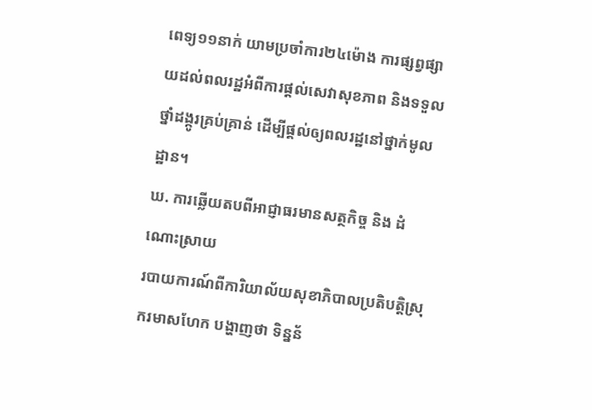ពេទ្យ១១នាក់ យាមប្រចាំការ២៤ម៉ោង ការផ្សព្វផ្សាយដល់ពលរដ្ឋអំពីការផ្ដល់សេវាសុខភាព និងទទួលថ្នាំដង្កូរគ្រប់គ្រាន់ ដើម្បីផ្ដល់ឲ្យពលរដ្ឋនៅថ្នាក់មូលដ្ឋាន។
ឃ. ការឆ្លើយតបពីអាជ្ញាធរមានសត្ថកិច្ច និង ដំណោះស្រាយ
របាយការណ៍ពីការិយាល័យសុខាភិបាលប្រតិបត្តិស្រុករមាសហែក បង្ហាញថា ទិន្នន័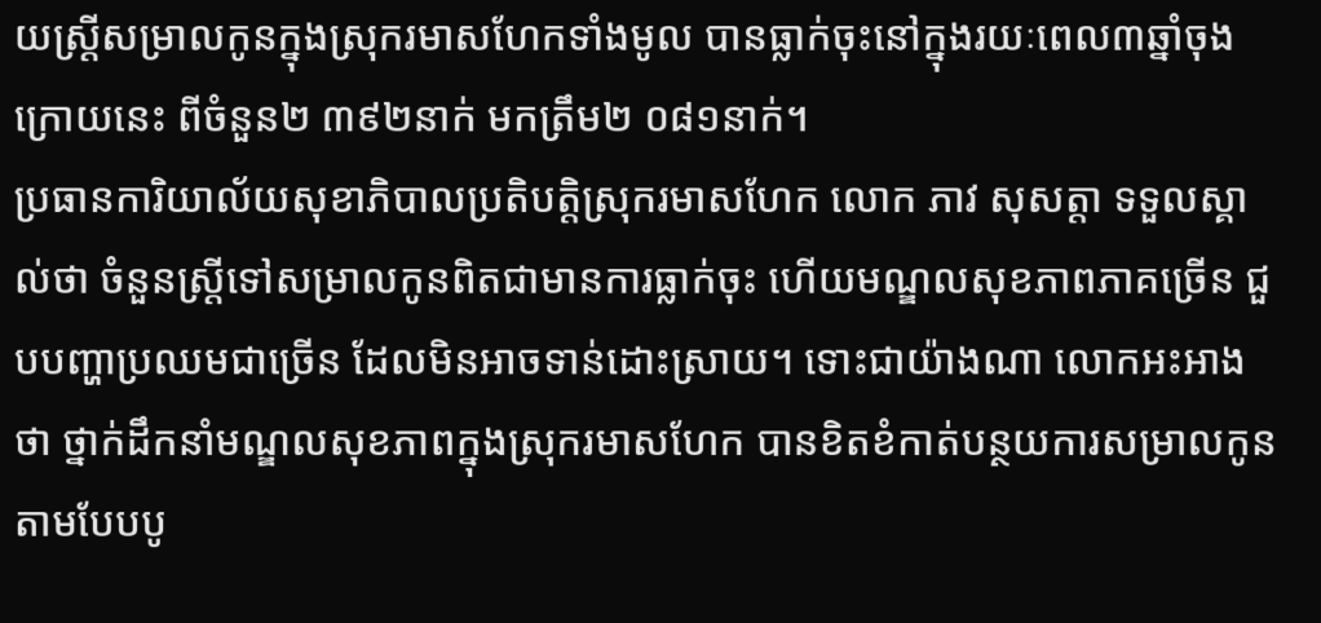យស្ដ្រីសម្រាលកូនក្នុងស្រុករមាសហែកទាំងមូល បានធ្លាក់ចុះនៅក្នុងរយៈពេល៣ឆ្នាំចុងក្រោយនេះ ពីចំនួន២ ៣៩២នាក់ មកត្រឹម២ ០៨១នាក់។
ប្រធានការិយាល័យសុខាភិបាលប្រតិបត្តិស្រុករមាសហែក លោក ភាវ សុសត្តា ទទួលស្គាល់ថា ចំនួនស្ដ្រីទៅសម្រាលកូនពិតជាមានការធ្លាក់ចុះ ហើយមណ្ឌលសុខភាពភាគច្រើន ជួបបញ្ហាប្រឈមជាច្រើន ដែលមិនអាចទាន់ដោះស្រាយ។ ទោះជាយ៉ាងណា លោកអះអាងថា ថ្នាក់ដឹកនាំមណ្ឌលសុខភាពក្នុងស្រុករមាសហែក បានខិតខំកាត់បន្ថយការសម្រាលកូនតាមបែបបូ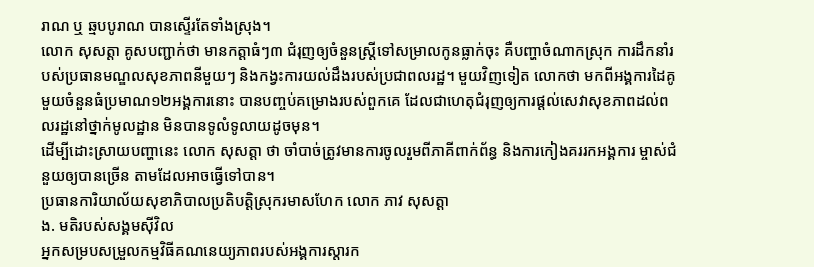រាណ ឬ ឆ្មបបូរាណ បានស្ទើរតែទាំងស្រុង។
លោក សុសត្តា គូសបញ្ជាក់ថា មានកត្ដាធំៗ៣ ជំរុញឲ្យចំនួនស្ដ្រីទៅសម្រាលកូនធ្លាក់ចុះ គឺបញ្ហាចំណាកស្រុក ការដឹកនាំរបស់ប្រធានមណ្ឌលសុខភាពនីមួយៗ និងកង្វះការយល់ដឹងរបស់ប្រជាពលរដ្ឋ។ មួយវិញទៀត លោកថា មកពីអង្គការដៃគូមួយចំនួនធំប្រមាណ១២អង្គការនោះ បានបញ្ចប់គម្រោងរបស់ពួកគេ ដែលជាហេតុជំរុញឲ្យការផ្ដល់សេវាសុខភាពដល់ពលរដ្ឋនៅថ្នាក់មូលដ្ឋាន មិនបានទូលំទូលាយដូចមុន។
ដើម្បីដោះស្រាយបញ្ហានេះ លោក សុសត្តា ថា ចាំបាច់ត្រូវមានការចូលរួមពីភាគីពាក់ព័ន្ធ និងការកៀងគររកអង្គការ ម្ចាស់ជំនួយឲ្យបានច្រើន តាមដែលអាចធ្វើទៅបាន។
ប្រធានការិយាល័យសុខាភិបាលប្រតិបត្តិស្រុករមាសហែក លោក ភាវ សុសត្តា
ង. មតិរបស់សង្គមស៊ីវិល
អ្នកសម្របសម្រួលកម្មវិធីគណនេយ្យភាពរបស់អង្គការស្តារក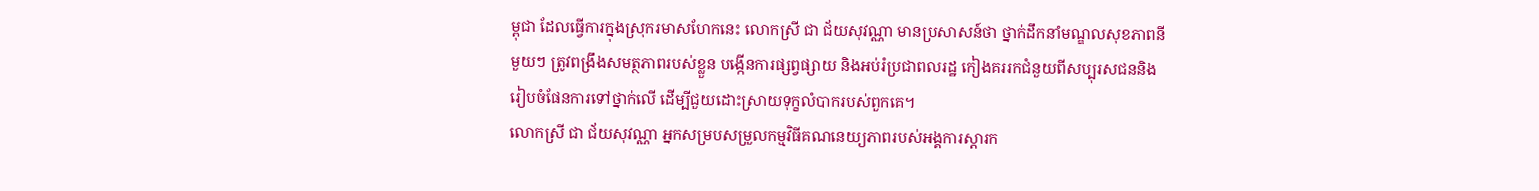ម្ពុជា ដែលធ្វើការក្នុងស្រុករមាសហែកនេះ លោកស្រី ជា ជ័យសុវណ្ណា មានប្រសាសន៍ថា ថ្នាក់ដឹកនាំមណ្ឌលសុខភាពនីមួយៗ ត្រូវពង្រឹងសមត្ថភាពរបស់ខ្លួន បង្កើនការផ្សព្វផ្សាយ និងអប់រំប្រជាពលរដ្ឋ កៀងគររកជំនួយពីសប្បុរសជននិងរៀបចំផែនការទៅថ្នាក់លើ ដើម្បីជួយដោះស្រាយទុក្ខលំបាករបស់ពួកគេ។
លោកស្រី ជា ជ័យសុវណ្ណា អ្នកសម្របសម្រួលកម្មវិធីគណនេយ្យភាពរបស់អង្គការស្តារក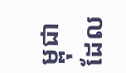ម្ពុជា ដែល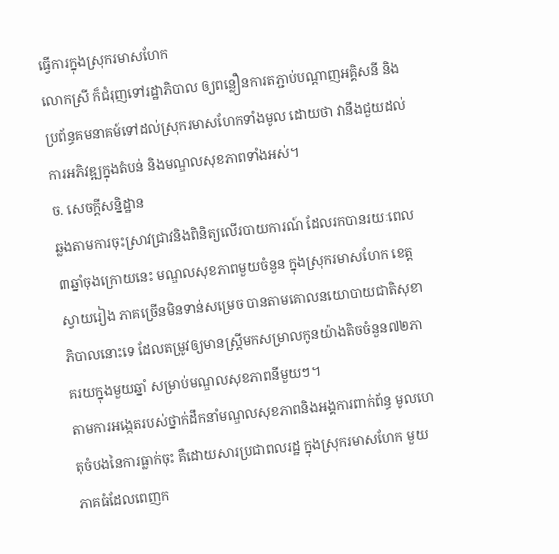ធ្វើការក្នុងស្រុករមាសហែក
លោកស្រី ក៏ជំរុញទៅរដ្ឋាភិបាល ឲ្យពន្លឿនការតភ្ជាប់បណ្ដាញអគ្គិសនី និងប្រព័ន្ធគមនាគម៍ទៅដល់ស្រុករមាសហែកទាំងមូល ដោយថា វានឹងជួយដល់ការអភិវឌ្ឍក្នុងតំបន់ និងមណ្ឌលសុខភាពទាំងអស់។
ច. សេចក្តីសន្និដ្ឋាន
ឆ្លងតាមការចុះស្រាវជ្រាវនិងពិនិត្យលើរបាយការណ៍ ដែលរកបានរយៈពេល៣ឆ្នាំចុងក្រោយនេះ មណ្ឌលសុខភាពមួយចំនួន ក្នុងស្រុករមាសហែក ខេត្តស្វាយរៀង ភាគច្រើនមិនទាន់សម្រេច បានតាមគោលនយោបាយជាតិសុខាភិបាលនោះទេ ដែលតម្រូវឲ្យមានស្ដ្រីមកសម្រាលកូនយ៉ាងតិចចំនួន៧២ភាគរយក្នុងមួយឆ្នាំ សម្រាប់មណ្ឌលសុខភាពនីមួយៗ។
តាមការអង្កេតរបស់ថ្នាក់ដឹកនាំមណ្ឌលសុខភាពនិងអង្គការពាក់ព័ន្ធ មូលហេតុចំបងនៃការធ្លាក់ចុះ គឺដោយសារប្រជាពលរដ្ឋ ក្នុងស្រុករមាសហែក មួយភាគធំដែលពេញក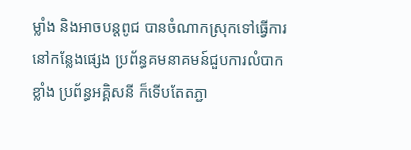ម្លាំង និងអាចបន្ដពូជ បានចំណាកស្រុកទៅធ្វើការនៅកន្លែងផ្សេង ប្រព័ន្ធគមនាគមន៍ជួបការលំបាកខ្លាំង ប្រព័ន្ធអគ្គិសនី ក៏ទើបតែតភ្ជា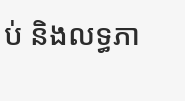ប់ និងលទ្ធភា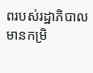ពរបស់រដ្ឋាភិបាលមានកម្រិ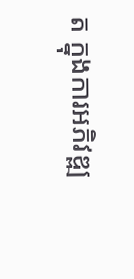ត ក្នុងការអភិវឌ្ឍ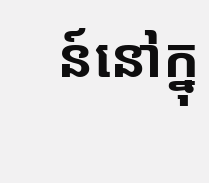ន៍នៅក្នុ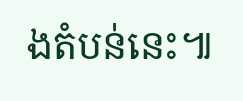ងតំបន់នេះ៕